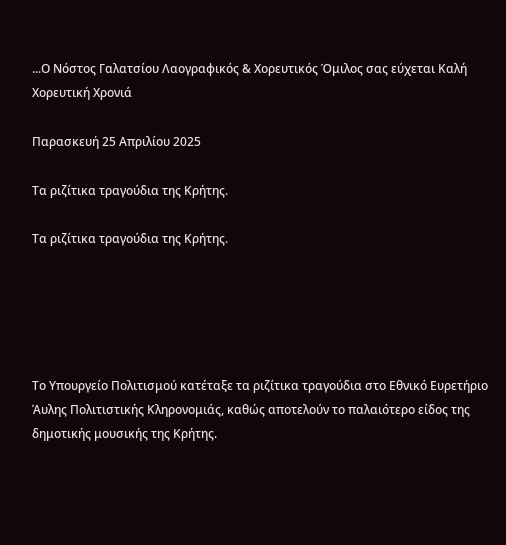...Ο Νόστος Γαλατσίου Λαογραφικός & Χορευτικός Όμιλος σας εύχεται Καλή Χορευτική Χρονιά

Παρασκευή 25 Απριλίου 2025

Τα ριζίτικα τραγούδια της Κρήτης.

Τα ριζίτικα τραγούδια της Κρήτης.





Το Υπουργείο Πολιτισμού κατέταξε τα ριζίτικα τραγούδια στο Εθνικό Ευρετήριο Άυλης Πολιτιστικής Κληρονομιάς, καθώς αποτελούν το παλαιότερο είδος της δημοτικής μουσικής της Κρήτης.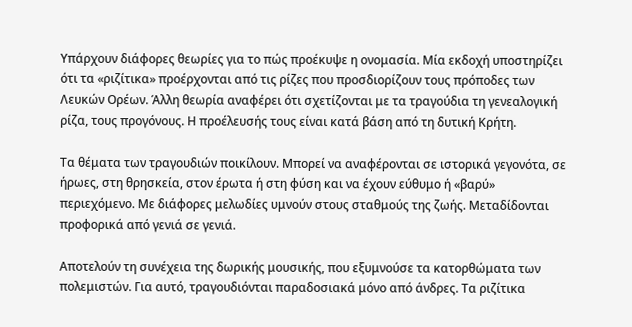Υπάρχουν διάφορες θεωρίες για το πώς προέκυψε η ονομασία. Μία εκδοχή υποστηρίζει ότι τα «ριζίτικα» προέρχονται από τις ρίζες που προσδιορίζουν τους πρόποδες των Λευκών Ορέων. Άλλη θεωρία αναφέρει ότι σχετίζονται με τα τραγούδια τη γενεαλογική ρίζα, τους προγόνους. Η προέλευσής τους είναι κατά βάση από τη δυτική Κρήτη.

Τα θέματα των τραγουδιών ποικίλουν. Μπορεί να αναφέρονται σε ιστορικά γεγονότα, σε ήρωες, στη θρησκεία, στον έρωτα ή στη φύση και να έχουν εύθυμο ή «βαρύ» περιεχόμενο. Με διάφορες μελωδίες υμνούν στους σταθμούς της ζωής. Μεταδίδονται προφορικά από γενιά σε γενιά.

Αποτελούν τη συνέχεια της δωρικής μουσικής, που εξυμνούσε τα κατορθώματα των πολεμιστών. Για αυτό, τραγουδιόνται παραδοσιακά μόνο από άνδρες. Τα ριζίτικα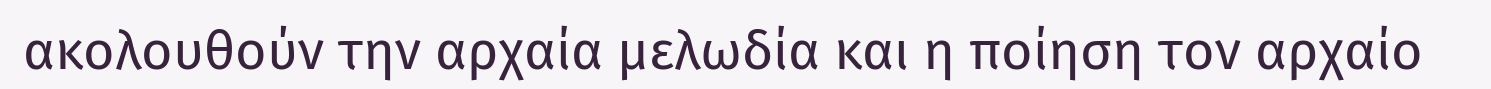ακολουθούν την αρχαία μελωδία και η ποίηση τον αρχαίο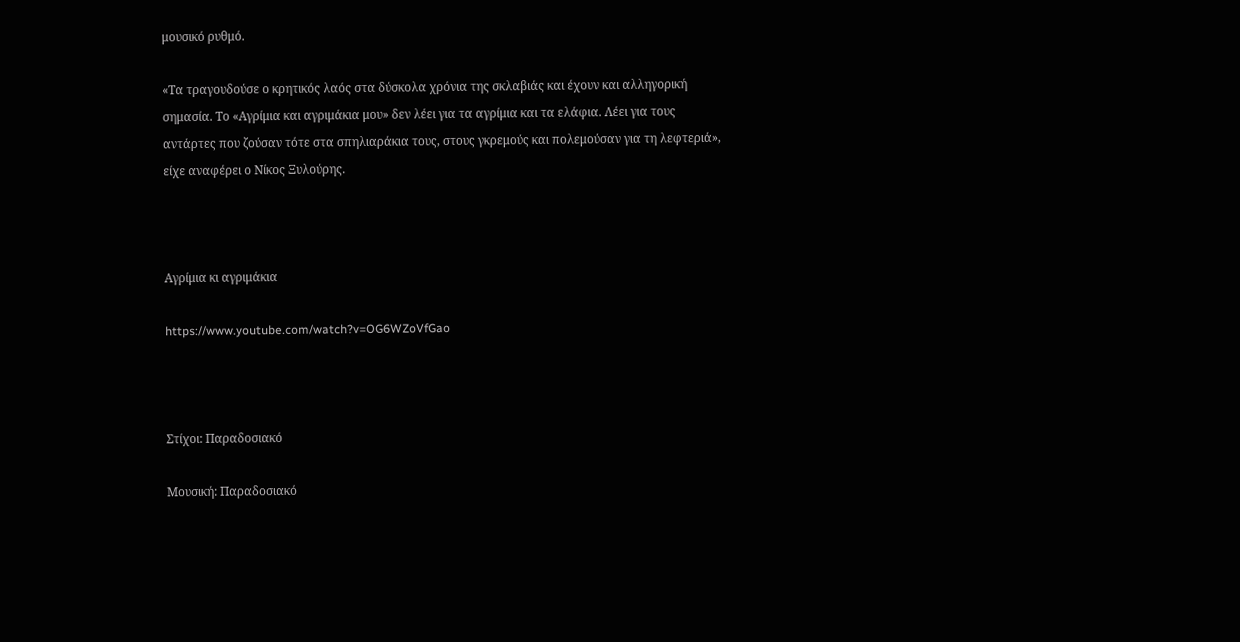μουσικό ρυθμό.

«Τα τραγουδούσε ο κρητικός λαός στα δύσκολα χρόνια της σκλαβιάς και έχουν και αλληγορική σημασία. Το «Αγρίμια και αγριμάκια μου» δεν λέει για τα αγρίμια και τα ελάφια. Λέει για τους αντάρτες που ζούσαν τότε στα σπηλιαράκια τους, στους γκρεμούς και πολεμούσαν για τη λεφτεριά», είχε αναφέρει ο Νίκος Ξυλούρης.



Αγρίμια κι αγριμάκια

https://www.youtube.com/watch?v=OG6WZoVfGao



Στίχοι: Παραδοσιακό

Μουσική: Παραδοσιακό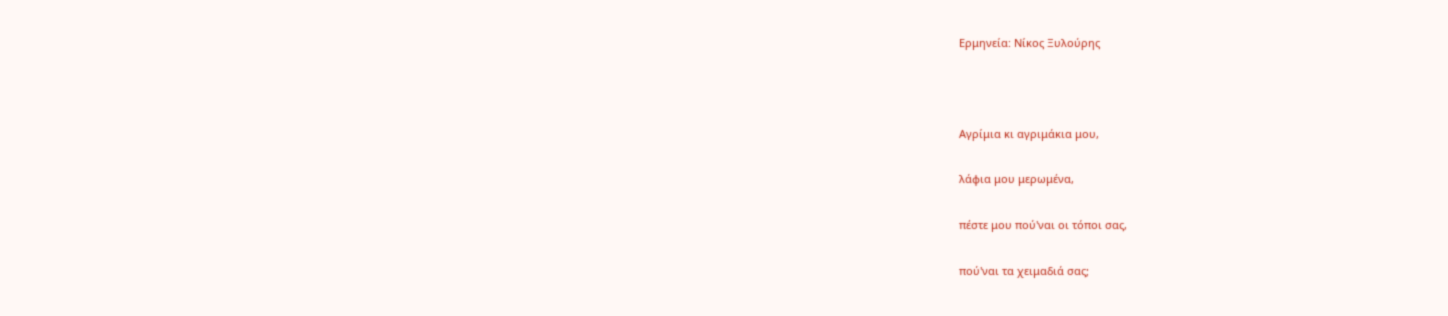Ερμηνεία: Νίκος Ξυλούρης



Αγρίμια κι αγριμάκια μου,

λάφια μου μερωμένα,

πέστε μου πού'ναι οι τόποι σας,

πού'ναι τα χειμαδιά σας;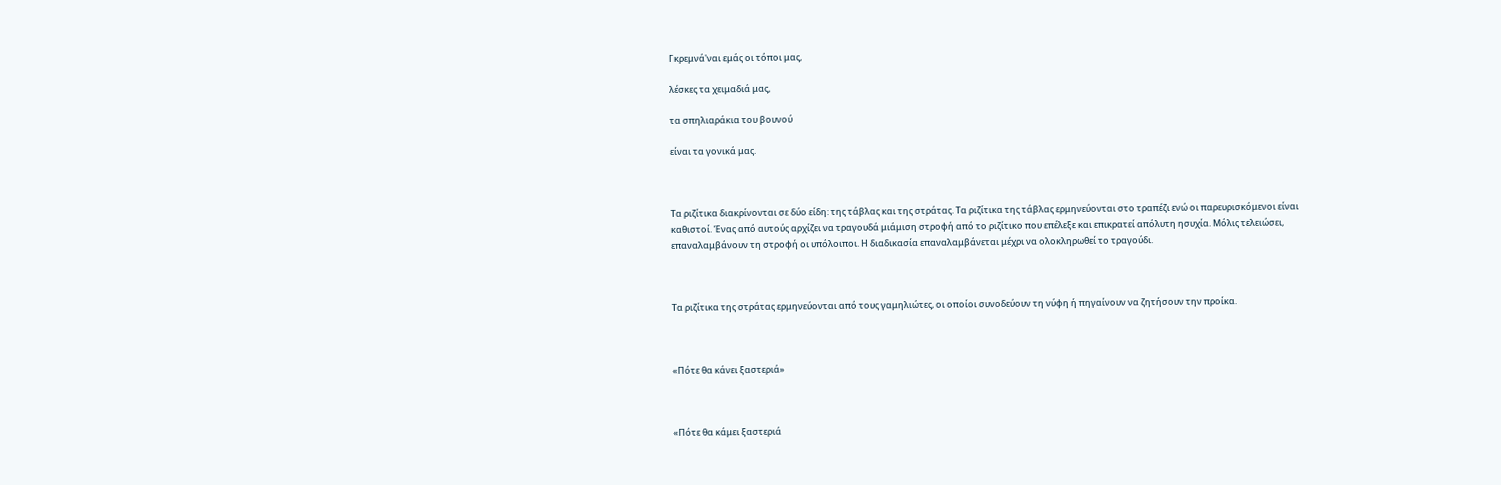Γκρεμνά'ναι εμάς οι τόποι μας,

λέσκες τα χειμαδιά μας,

τα σπηλιαράκια του βουνού

είναι τα γονικά μας.



Τα ριζίτικα διακρίνονται σε δύο είδη: της τάβλας και της στράτας. Τα ριζίτικα της τάβλας ερμηνεύονται στο τραπέζι ενώ οι παρευρισκόμενοι είναι καθιστοί. Ένας από αυτούς αρχίζει να τραγουδά μιάμιση στροφή από το ριζίτικο που επέλεξε και επικρατεί απόλυτη ησυχία. Μόλις τελειώσει, επαναλαμβάνουν τη στροφή οι υπόλοιποι. Η διαδικασία επαναλαμβάνεται μέχρι να ολοκληρωθεί το τραγούδι.



Τα ριζίτικα της στράτας ερμηνεύονται από τους γαμηλιώτες, οι οποίοι συνοδεύουν τη νύφη ή πηγαίνουν να ζητήσουν την προίκα.



«Πότε θα κάνει ξαστεριά»



«Πότε θα κάμει ξαστεριά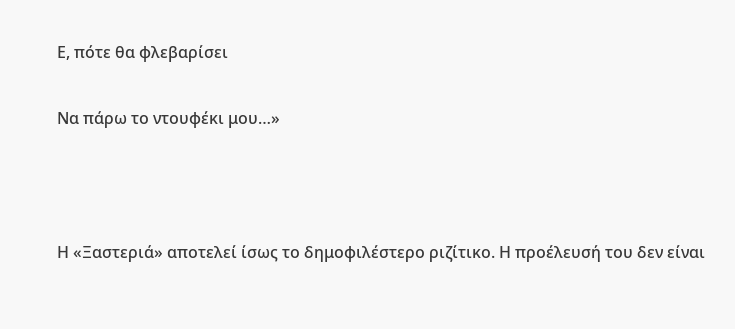Ε, πότε θα φλεβαρίσει

Να πάρω το ντουφέκι μου…»



Η «Ξαστεριά» αποτελεί ίσως το δημοφιλέστερο ριζίτικο. Η προέλευσή του δεν είναι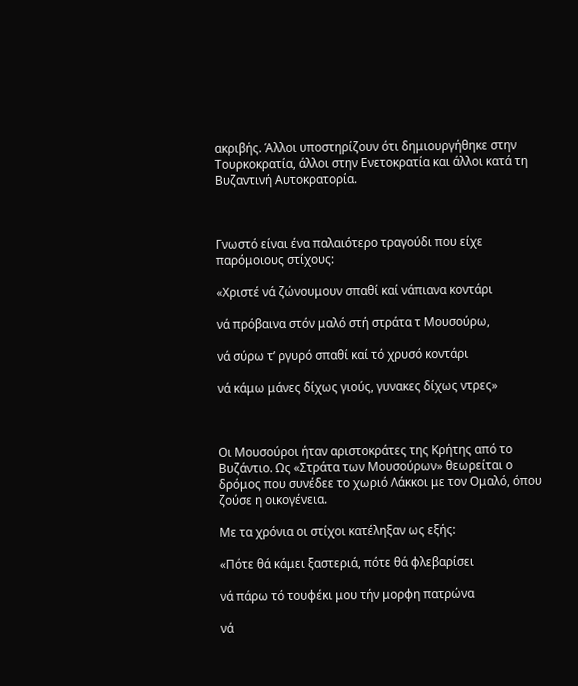ακριβής. Άλλοι υποστηρίζουν ότι δημιουργήθηκε στην Τουρκοκρατία, άλλοι στην Ενετοκρατία και άλλοι κατά τη Βυζαντινή Αυτοκρατορία.



Γνωστό είναι ένα παλαιότερο τραγούδι που είχε παρόμοιους στίχους:

«Χριστέ νά ζώνουμουν σπαθί καί νάπιανα κοντάρι

νά πρόβαινα στόν μαλό στή στράτα τ Μουσούρω,

νά σύρω τ’ ργυρό σπαθί καί τό χρυσό κοντάρι

νά κάμω μάνες δίχως γιούς, γυνακες δίχως ντρες»



Οι Μουσούροι ήταν αριστοκράτες της Κρήτης από το Βυζάντιο. Ως «Στράτα των Μουσούρων» θεωρείται ο δρόμος που συνέδεε το χωριό Λάκκοι με τον Ομαλό, όπου ζούσε η οικογένεια.

Με τα χρόνια οι στίχοι κατέληξαν ως εξής:

«Πότε θά κάμει ξαστεριά, πότε θά φλεβαρίσει

νά πάρω τό τουφέκι μου τήν μορφη πατρώνα

νά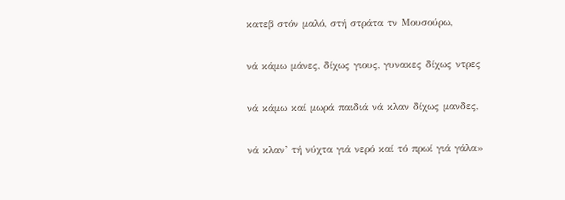κατεβ στόν μαλό, στή στράτα τν Μουσούρω,

νά κάμω μάνες, δίχως γιους, γυνακες δίχως ντρες

νά κάμω καί μωρά παιδιά νά κλαν δίχως μανδες,

νά κλαν’ τή νύχτα γιά νερό καί τό πρωί γιά γάλα»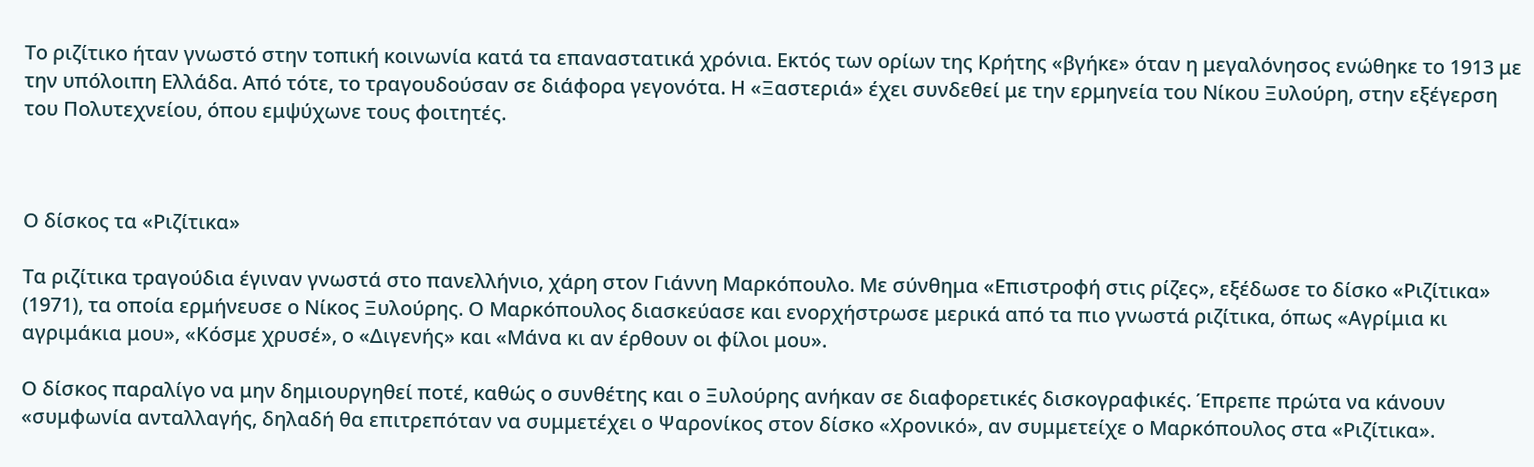Το ριζίτικο ήταν γνωστό στην τοπική κοινωνία κατά τα επαναστατικά χρόνια. Εκτός των ορίων της Κρήτης «βγήκε» όταν η μεγαλόνησος ενώθηκε το 1913 με την υπόλοιπη Ελλάδα. Από τότε, το τραγουδούσαν σε διάφορα γεγονότα. Η «Ξαστεριά» έχει συνδεθεί με την ερμηνεία του Νίκου Ξυλούρη, στην εξέγερση του Πολυτεχνείου, όπου εμψύχωνε τους φοιτητές.



Ο δίσκος τα «Ριζίτικα»

Τα ριζίτικα τραγούδια έγιναν γνωστά στο πανελλήνιο, χάρη στον Γιάννη Μαρκόπουλο. Με σύνθημα «Επιστροφή στις ρίζες», εξέδωσε το δίσκο «Ριζίτικα» (1971), τα οποία ερμήνευσε ο Νίκος Ξυλούρης. Ο Μαρκόπουλος διασκεύασε και ενορχήστρωσε μερικά από τα πιο γνωστά ριζίτικα, όπως «Αγρίμια κι αγριμάκια μου», «Κόσμε χρυσέ», ο «Διγενής» και «Μάνα κι αν έρθουν οι φίλοι μου».

Ο δίσκος παραλίγο να μην δημιουργηθεί ποτέ, καθώς ο συνθέτης και ο Ξυλούρης ανήκαν σε διαφορετικές δισκογραφικές. Έπρεπε πρώτα να κάνουν «συμφωνία ανταλλαγής, δηλαδή θα επιτρεπόταν να συμμετέχει ο Ψαρονίκος στον δίσκο «Χρονικό», αν συμμετείχε ο Μαρκόπουλος στα «Ριζίτικα».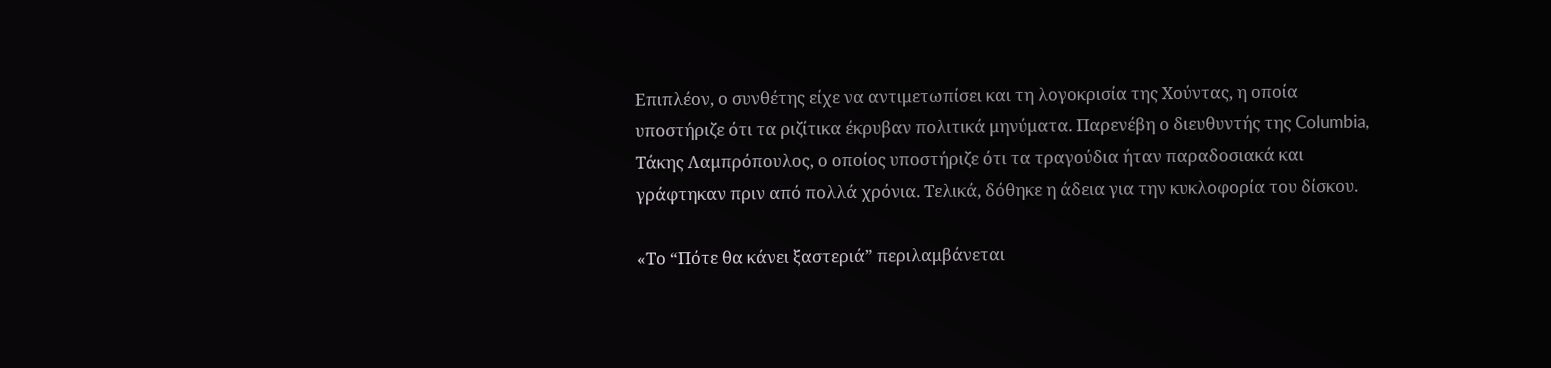Επιπλέον, ο συνθέτης είχε να αντιμετωπίσει και τη λογοκρισία της Χούντας, η οποία υποστήριζε ότι τα ριζίτικα έκρυβαν πολιτικά μηνύματα. Παρενέβη ο διευθυντής της Columbia, Τάκης Λαμπρόπουλος, ο οποίος υποστήριζε ότι τα τραγούδια ήταν παραδοσιακά και γράφτηκαν πριν από πολλά χρόνια. Τελικά, δόθηκε η άδεια για την κυκλοφορία του δίσκου.

«Το “Πότε θα κάνει ξαστεριά” περιλαμβάνεται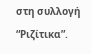στη συλλογή “Ριζίτικα”.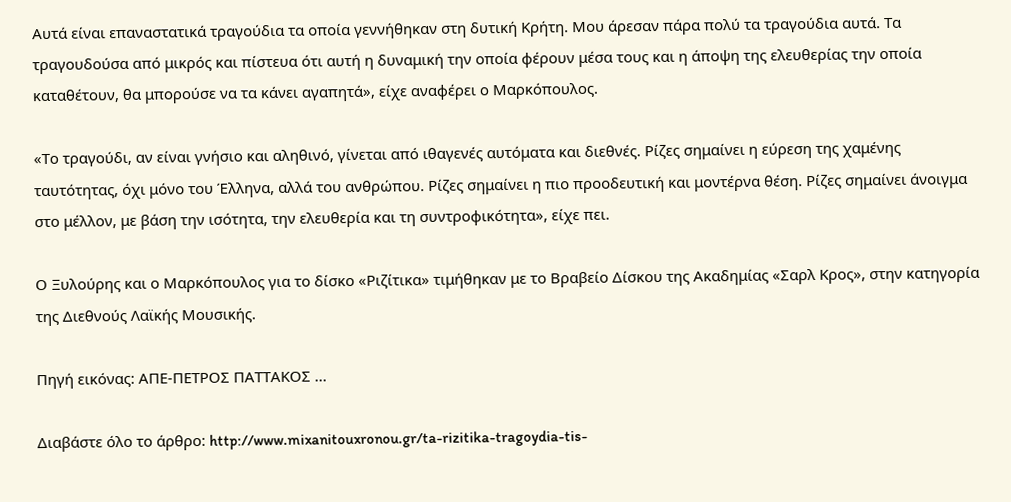Αυτά είναι επαναστατικά τραγούδια τα οποία γεννήθηκαν στη δυτική Κρήτη. Μου άρεσαν πάρα πολύ τα τραγούδια αυτά. Τα τραγουδούσα από μικρός και πίστευα ότι αυτή η δυναμική την οποία φέρουν μέσα τους και η άποψη της ελευθερίας την οποία καταθέτουν, θα μπορούσε να τα κάνει αγαπητά», είχε αναφέρει ο Μαρκόπουλος.

«Το τραγούδι, αν είναι γνήσιο και αληθινό, γίνεται από ιθαγενές αυτόματα και διεθνές. Ρίζες σημαίνει η εύρεση της χαμένης ταυτότητας, όχι μόνο του Έλληνα, αλλά του ανθρώπου. Ρίζες σημαίνει η πιο προοδευτική και μοντέρνα θέση. Ρίζες σημαίνει άνοιγμα στο μέλλον, με βάση την ισότητα, την ελευθερία και τη συντροφικότητα», είχε πει.

Ο Ξυλούρης και ο Μαρκόπουλος για το δίσκο «Ριζίτικα» τιμήθηκαν με το Βραβείο Δίσκου της Ακαδημίας «Σαρλ Κρος», στην κατηγορία της Διεθνούς Λαϊκής Μουσικής.

Πηγή εικόνας: ΑΠΕ-ΠΕΤΡΟΣ ΠΑΤΤΑΚΟΣ ...

Διαβάστε όλο το άρθρο: http://www.mixanitouxronou.gr/ta-rizitika-tragoydia-tis-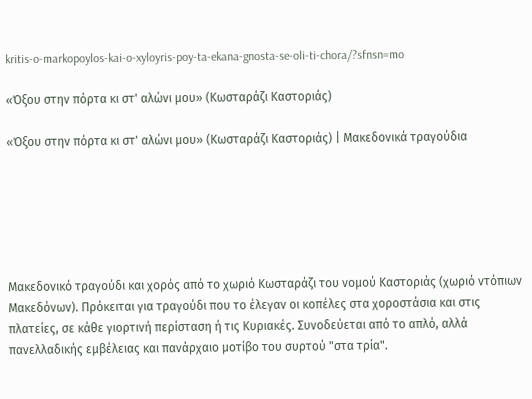kritis-o-markopoylos-kai-o-xyloyris-poy-ta-ekana-gnosta-se-oli-ti-chora/?sfnsn=mo

«Όξου στην πόρτα κι στ' αλώνι μου» (Κωσταράζι Καστοριάς)

«Όξου στην πόρτα κι στ' αλώνι μου» (Κωσταράζι Καστοριάς) | Μακεδονικά τραγούδια






Μακεδονικό τραγούδι και χορός από το χωριό Κωσταράζι του νομού Καστοριάς (χωριό ντόπιων Μακεδόνων). Πρόκειται για τραγούδι που το έλεγαν οι κοπέλες στα χοροστάσια και στις πλατείες, σε κάθε γιορτινή περίσταση ή τις Κυριακές. Συνοδεύεται από το απλό, αλλά πανελλαδικής εμβέλειας και πανάρχαιο μοτίβο του συρτού "στα τρία".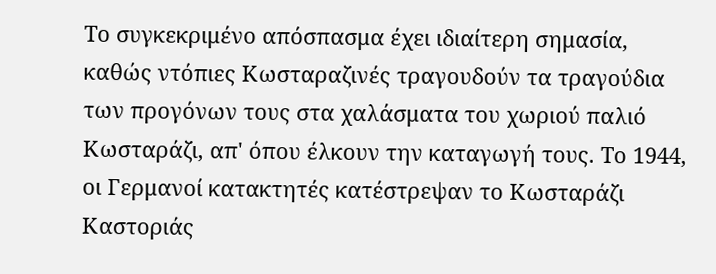Το συγκεκριμένο απόσπασμα έχει ιδιαίτερη σημασία, καθώς ντόπιες Κωσταραζινές τραγουδούν τα τραγούδια των προγόνων τους στα χαλάσματα του χωριού παλιό Κωσταράζι, απ' όπου έλκουν την καταγωγή τους. Το 1944, οι Γερμανοί κατακτητές κατέστρεψαν το Κωσταράζι Καστοριάς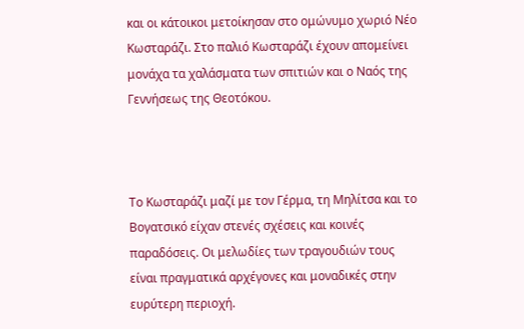και οι κάτοικοι μετοίκησαν στο ομώνυμο χωριό Νέο Κωσταράζι. Στο παλιό Κωσταράζι έχουν απομείνει μονάχα τα χαλάσματα των σπιτιών και ο Ναός της Γεννήσεως της Θεοτόκου.



Το Κωσταράζι μαζί με τον Γέρμα, τη Μηλίτσα και το Βογατσικό είχαν στενές σχέσεις και κοινές παραδόσεις. Οι μελωδίες των τραγουδιών τους είναι πραγματικά αρχέγονες και μοναδικές στην ευρύτερη περιοχή.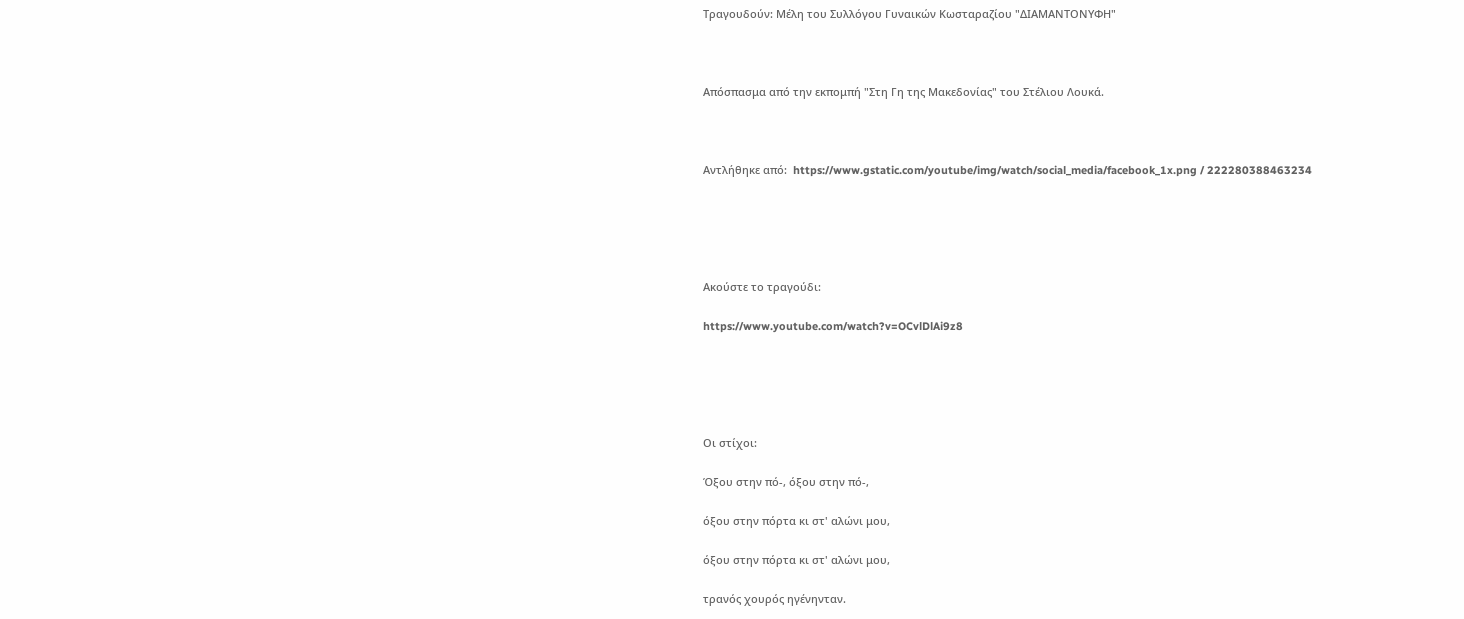Τραγουδούν: Μέλη του Συλλόγου Γυναικών Κωσταραζίου "ΔΙΑΜΑΝΤΟΝΥΦΗ"



Απόσπασμα από την εκπομπή "Στη Γη της Μακεδονίας" του Στέλιου Λουκά.



Αντλήθηκε από:  https://www.gstatic.com/youtube/img/watch/social_media/facebook_1x.png / 222280388463234





Ακούστε το τραγούδι:

https://www.youtube.com/watch?v=OCvlDlAi9z8





Οι στίχοι:

Όξου στην πό-, όξου στην πό-,

όξου στην πόρτα κι στ' αλώνι μου,

όξου στην πόρτα κι στ' αλώνι μου,

τρανός χουρός ηγένηνταν.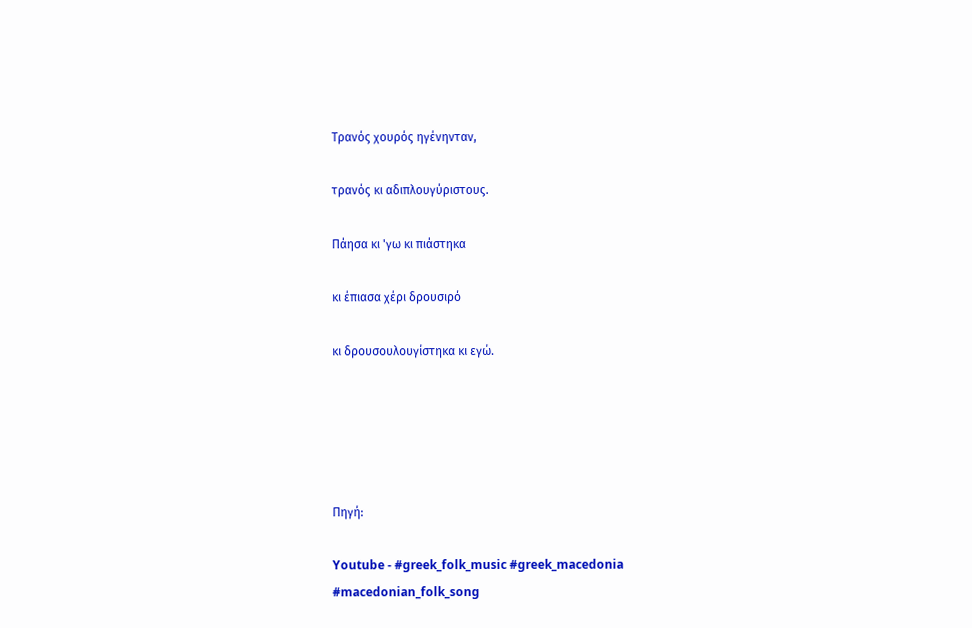Τρανός χουρός ηγένηνταν,

τρανός κι αδιπλουγύριστους.

Πάησα κι 'γω κι πιάστηκα

κι έπιασα χέρι δρουσιρό

κι δρουσουλουγίστηκα κι εγώ.





Πηγή:

Youtube - #greek_folk_music #greek_macedonia #macedonian_folk_song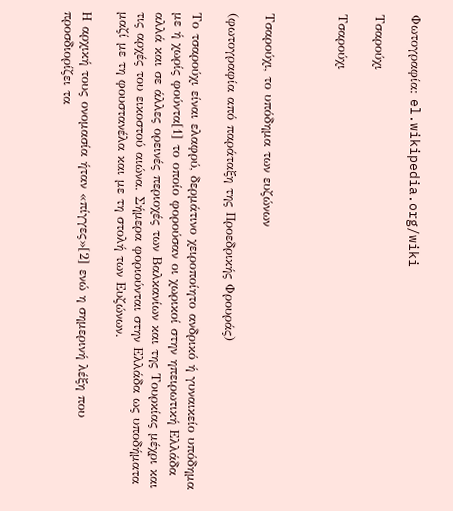Φωτογραφία: el.wikipedia.org/wiki

Τσαρούχι

Τσαρούχι



Τσαρούχι, το υπόδημα των ευζώνων

(φωτογραφία από παράταξη της Προεδρικής Φρουράς)

Το τσαρούχι είναι ελαφρύ, δερμάτινο χειροποίητο ανδρικό ή γυναικείο υπόδημα με ή χωρίς φούντα[1] το οποίο φορούσαν οι χωρικοί στην ηπειρωτική Ελλάδα αλλά και σε άλλες ορεινές περιοχές των Βαλκανίων και της Τουρκίας μέχρι και τις αρχές του εικοστού αιώνα. Σήμερα φοριούνται στην Ελλάδα ως υποδήματα μαζί με τη φουστανέλα και με τη στολή των Ευζώνων.

Η αρχική τους ονομασία ήταν «πίγγες»[2] ενώ η σημερινή λέξη που προσδιορίζει τα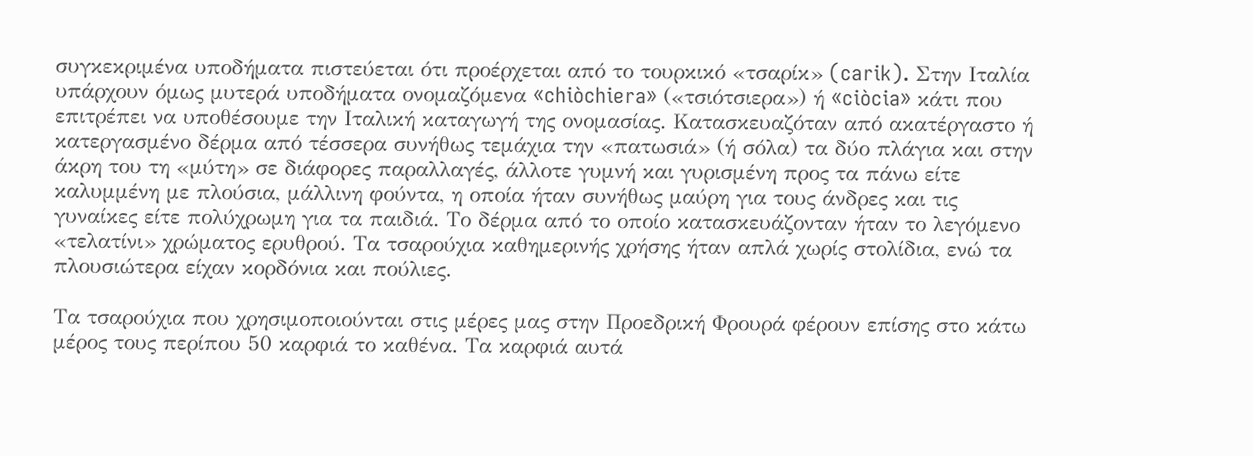συγκεκριμένα υποδήματα πιστεύεται ότι προέρχεται από το τουρκικό «τσαρίκ» (carik). Στην Ιταλία υπάρχουν όμως μυτερά υποδήματα ονομαζόμενα «chiòchiera» («τσιότσιερα») ή «ciòcia» κάτι που επιτρέπει να υποθέσουμε την Ιταλική καταγωγή της ονομασίας. Κατασκευαζόταν από ακατέργαστο ή κατεργασμένο δέρμα από τέσσερα συνήθως τεμάχια την «πατωσιά» (ή σόλα) τα δύο πλάγια και στην άκρη του τη «μύτη» σε διάφορες παραλλαγές, άλλοτε γυμνή και γυρισμένη προς τα πάνω είτε καλυμμένη με πλούσια, μάλλινη φούντα, η οποία ήταν συνήθως μαύρη για τους άνδρες και τις γυναίκες είτε πολύχρωμη για τα παιδιά. Το δέρμα από το οποίο κατασκευάζονταν ήταν το λεγόμενο «τελατίνι» χρώματος ερυθρού. Τα τσαρούχια καθημερινής χρήσης ήταν απλά χωρίς στολίδια, ενώ τα πλουσιώτερα είχαν κορδόνια και πούλιες.

Τα τσαρούχια που χρησιμοποιούνται στις μέρες μας στην Προεδρική Φρουρά φέρουν επίσης στο κάτω μέρος τους περίπου 50 καρφιά το καθένα. Τα καρφιά αυτά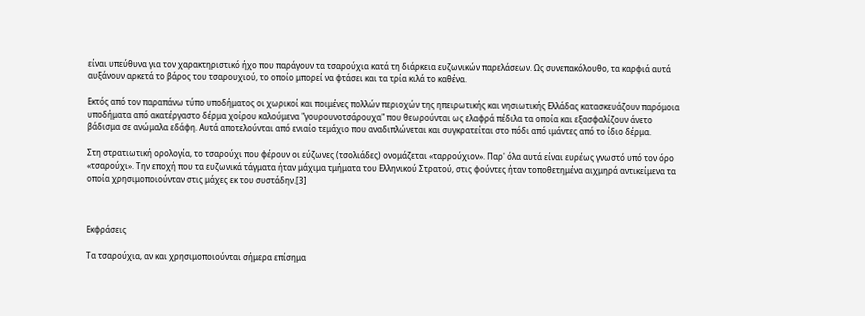είναι υπεύθυνα για τον χαρακτηριστικό ήχο που παράγουν τα τσαρούχια κατά τη διάρκεια ευζωνικών παρελάσεων. Ως συνεπακόλουθο, τα καρφιά αυτά αυξάνουν αρκετά το βάρος του τσαρουχιού, το οποίο μπορεί να φτάσει και τα τρία κιλά το καθένα.

Εκτός από τον παραπάνω τύπο υποδήματος οι χωρικοί και ποιμένες πολλών περιοχών της ηπειρωτικής και νησιωτικής Ελλάδας κατασκευάζουν παρόμοια υποδήματα από ακατέργαστο δέρμα χοίρου καλούμενα "γουρουνοτσάρουχα" που θεωρούνται ως ελαφρά πέδιλα τα οποία και εξασφαλίζουν άνετο βάδισμα σε ανώμαλα εδάφη. Αυτά αποτελούνται από ενιαίο τεμάχιο που αναδιπλώνεται και συγκρατείται στο πόδι από ιμάντες από το ίδιο δέρμα.

Στη στρατιωτική ορολογία, το τσαρούχι που φέρουν οι εύζωνες (τσολιάδες) ονομάζεται «ταρρούχιον». Παρ' όλα αυτά είναι ευρέως γνωστό υπό τον όρο «τσαρούχι». Την εποχή που τα ευζωνικά τάγματα ήταν μάχιμα τμήματα του Ελληνικού Στρατού, στις φούντες ήταν τοποθετημένα αιχμηρά αντικείμενα τα οποία χρησιμοποιούνταν στις μάχες εκ του συστάδην.[3]



Εκφράσεις

Τα τσαρούχια, αν και χρησιμοποιούνται σήμερα επίσημα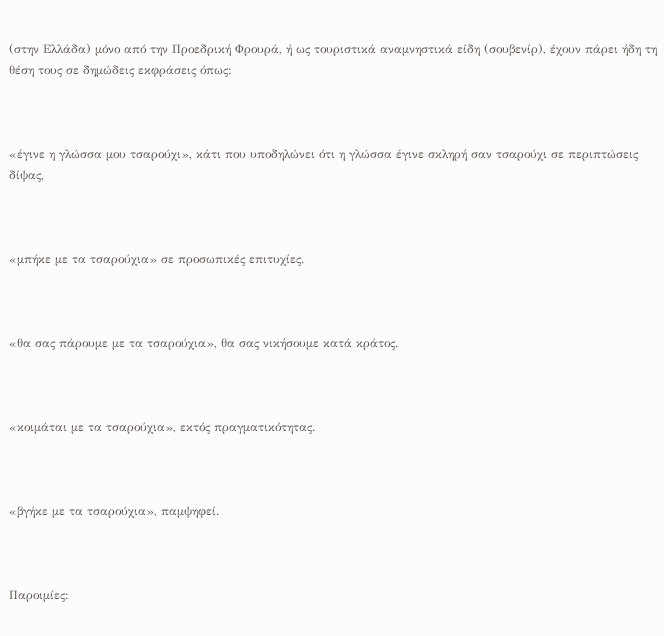(στην Ελλάδα) μόνο από την Προεδρική Φρουρά, ή ως τουριστικά αναμνηστικά είδη (σουβενίρ), έχουν πάρει ήδη τη θέση τους σε δημώδεις εκφράσεις όπως:



«έγινε η γλώσσα μου τσαρούχι», κάτι που υποδηλώνει ότι η γλώσσα έγινε σκληρή σαν τσαρούχι σε περιπτώσεις δίψας,



«μπήκε με τα τσαρούχια» σε προσωπικές επιτυχίες.



«θα σας πάρουμε με τα τσαρούχια», θα σας νικήσουμε κατά κράτος.



«κοιμάται με τα τσαρούχια», εκτός πραγματικότητας.



«βγήκε με τα τσαρούχια», παμψηφεί.



Παροιμίες: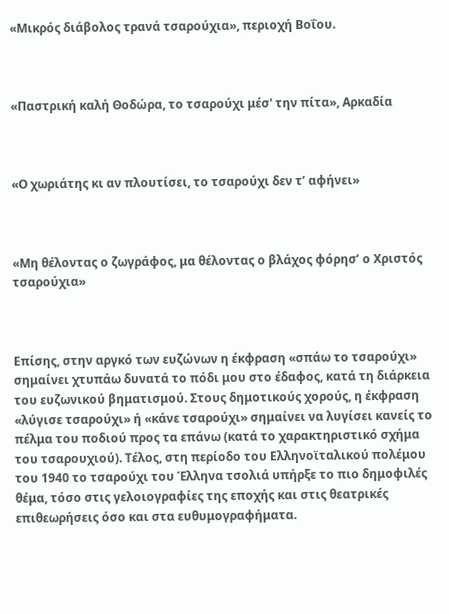«Μικρός διάβολος τρανά τσαρούχια», περιοχή Βοΐου.



«Παστρική καλή Θοδώρα, το τσαρούχι μέσ' την πίτα», Αρκαδία



«Ο χωριάτης κι αν πλουτίσει, το τσαρούχι δεν τ’ αφήνει»



«Μη θέλοντας ο ζωγράφος, μα θέλοντας ο βλάχος φόρησ’ ο Χριστός τσαρούχια»



Επίσης, στην αργκό των ευζώνων η έκφραση «σπάω το τσαρούχι» σημαίνει χτυπάω δυνατά το πόδι μου στο έδαφος, κατά τη διάρκεια του ευζωνικού βηματισμού. Στους δημοτικούς χορούς, η έκφραση «λύγισε τσαρούχι» ή «κάνε τσαρούχι» σημαίνει να λυγίσει κανείς το πέλμα του ποδιού προς τα επάνω (κατά το χαρακτηριστικό σχήμα του τσαρουχιού). Τέλος, στη περίοδο του Ελληνοϊταλικού πολέμου του 1940 το τσαρούχι του Έλληνα τσολιά υπήρξε το πιο δημοφιλές θέμα, τόσο στις γελοιογραφίες της εποχής και στις θεατρικές επιθεωρήσεις όσο και στα ευθυμογραφήματα.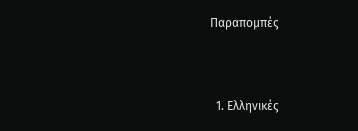Παραπομπές



  1. Ελληνικές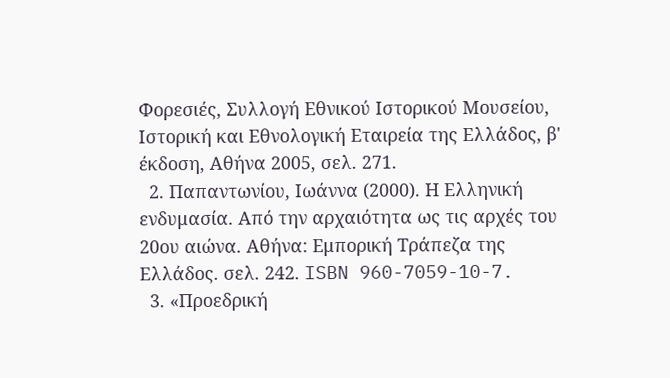Φορεσιές, Συλλογή Εθνικού Ιστορικού Μουσείου, Ιστορική και Εθνολογική Εταιρεία της Ελλάδος, β' έκδοση, Αθήνα 2005, σελ. 271.
  2. Παπαντωνίου, Ιωάννα (2000). Η Ελληνική ενδυμασία. Από την αρχαιότητα ως τις αρχές του 20ου αιώνα. Αθήνα: Εμπορική Τράπεζα της Ελλάδος. σελ. 242. ISBN 960-7059-10-7.
  3. «Προεδρική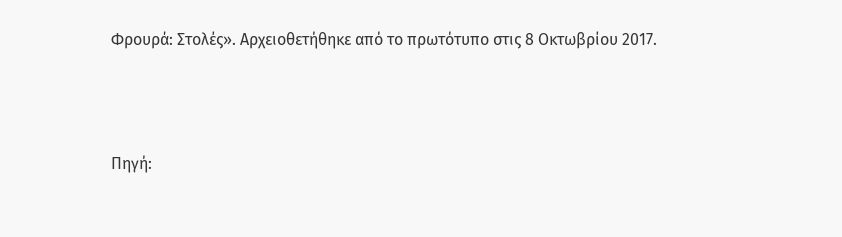Φρουρά: Στολές». Αρχειοθετήθηκε από το πρωτότυπο στις 8 Οκτωβρίου 2017.



Πηγή: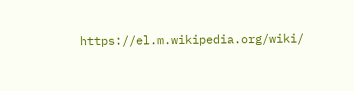https://el.m.wikipedia.org/wiki/